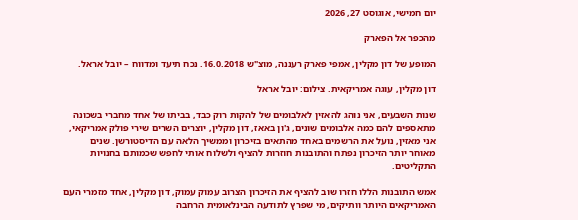יום חמישי, אוגוסט 27, 2026

מהכפר אל הפארק

המופע של דון מקלין, אמפי פארק רעננה, מוצ"ש 16.0.2018. נכח תיעד ומדווח – יובל אראל.

דון מקלין, עוגה אמריקאית. צילום: יובל אראל

שנות השבעים, אני נוהג להאזין לאלבומים של להקות רוק כבד, בביתו של אחד מחברי בשכונה מתאספים להם כמה אלבומים שונים, ג'ון באאז, דון מקלין, יוצרים השרים שירי פולק אמריקאי, אני מאזין, נועל את הרשמים באחד מהתאים בזיכרון וממשיך הלאה עם הדיסטורשן. שנים מאוחר יותר הזיכרון נפתח והתובנות חוזרות להציף ולשלוח אותי לחפש שכמותם בחנויות התקליטים.

אמש התובנות הללו חזרו שוב להציף את הזיכרון הצרוב עמוק עמוק, דון מקלין, אחד מזמרי העם האמריקאים היותר וותיקים, מי שפרץ לתודעה הבינלאומית הרחבה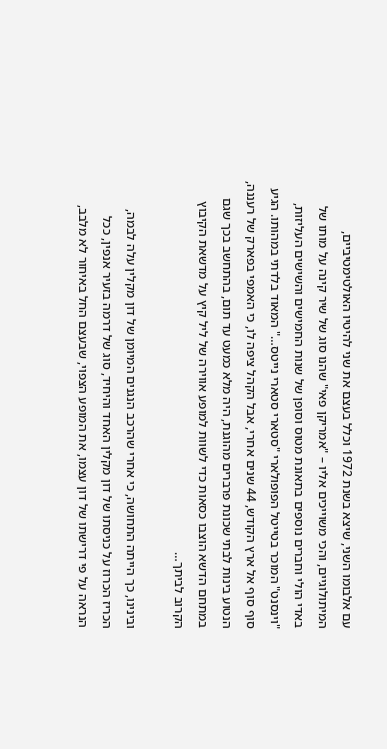עם אלבומו השני, שיצא בשנת 1972 וכלל בעצם את שני להיטיו האולטימטיביים, המיתולוגיים, והכי משוייכים אליו – "אמריקן פאי" שהנו סוג של שיר קינה על מותו של באדי הולי וחברים נוספים בתאונת מטוס וסופן של שנות החמישים והשישים העליזות, "וינסנט" המוכר בטייטל הפופולארי "סטארי סטארי נייטס…" המאוד בלדתי במהותו. הגיע סוף סוף אל ארץ הקודש, 44 שנים אחרי, אבל הקהל ציפה לו, כי האמפי בפארק של רעננה, הנטוע בינות לבתי שכונת פרברים מהוגנת, היה מלא כמעט עד תום, בהתחשב בכך שגם במתחם הדשא הוצבו כסאות כדי לשוות למופע אווירה של ליל קיץ על מדשאת הקיבוץ הקרוב לביתך…

ובינינו, כך הייתה התחושה, כי אחרי שהרכב הנגנים המיומן של דון מקלין עלה לבמה, הכריז הכרוז על כניסתו של דון מקלין האחד והיחיד, סוג של דרמה בזעיר אנפין, ככל הנראה על פי דרישתו של דון עצמו, את המופע הצפוי, שבעצם החל באיחור לא מלבב,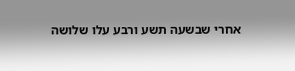אחרי שבשעה תשע ורבע עלו שלושה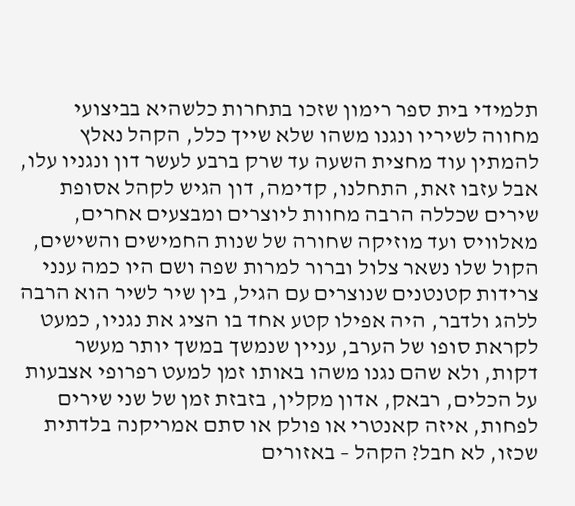תלמידי בית ספר רימון שזכו בתחרות כלשהיא בביצועי מחווה לשיריו ונגנו משהו שלא שייך כלל, הקהל נאלץ להמתין עוד מחצית השעה עד שרק ברבע לעשר דון ונגניו עלו, אבל עזבו זאת, התחלנו, קדימה, דון הגיש לקהל אסופת שירים שכללה הרבה מחוות ליוצרים ומבצעים אחרים, מאלוויס ועד מוזיקה שחורה של שנות החמישים והשישים, הקול שלו נשאר צלול וברור למרות שפה ושם היו כמה ענני  צרידות קטנטנים שנוצרים עם הגיל, בין שיר לשיר הוא הרבה ללהג ולדבר, היה אפילו קטע אחד בו הציג את נגניו, כמעט לקראת סופו של הערב, עניין שנמשך במשך יותר מעשר דקות, ולא שהם נגנו משהו באותו זמן למעט רפרופי אצבעות על הכלים, רבאק, אדון מקלין, בזבזת זמן של שני שירים לפחות, איזה קאנטרי או פולק או סתם אמריקנה בלדתית שכזו, לא חבל? הקהל – באזורים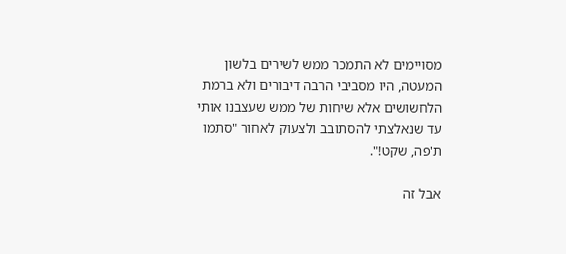מסויימים לא התמכר ממש לשירים בלשון המעטה, היו מסביבי הרבה דיבורים ולא ברמת הלחשושים אלא שיחות של ממש שעצבנו אותי עד שנאלצתי להסתובב ולצעוק לאחור "סתמו ת'פה, שקט!".

אבל זה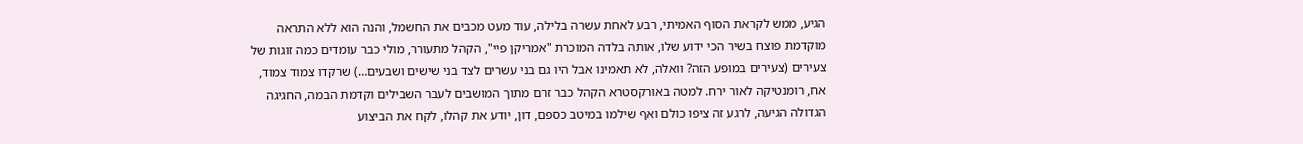הגיע, ממש לקראת הסוף האמיתי, רבע לאחת עשרה בלילה, עוד מעט מכבים את החשמל, והנה הוא ללא התראה מוקדמת פוצח בשיר הכי ידוע שלו, אותה בלדה המוכרת "אמריקן פיי", הקהל מתעורר, מולי כבר עומדים כמה זוגות של צעירים (צעירים במופע הזה? וואלה, לא תאמינו אבל היו גם בני עשרים לצד בני שישים ושבעים…) שרקדו צמוד צמוד, אח, רומנטיקה לאור ירח. למטה באורקסטרא הקהל כבר זרם מתוך המושבים לעבר השבילים וקדמת הבמה, החגיגה הגדולה הגיעה, לרגע זה ציפו כולם ואף שילמו במיטב כספם, דון, יודע את קהלו, לקח את הביצוע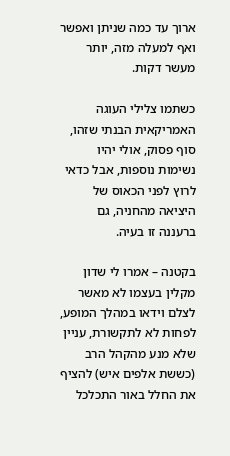ארוך עד כמה שניתן ואפשר ואף למעלה מזה, יותר מעשר דקות.

כשתמו צלילי העוגה האמריקאית הבנתי שזהו, סוף פסוק, אולי יהיו נשימות נוספות, אבל כדאי לרוץ לפני הכאוס של היציאה מהחניה, גם ברעננה זו בעיה.

בקטנה – אמרו לי שדון מקלין בעצמו לא מאשר לצלם וידאו במהלך המופע, לפחות לא לתקשורת, עניין שלא מנע מהקהל הרב (כששת אלפים איש) להציף את החלל באור התכלכל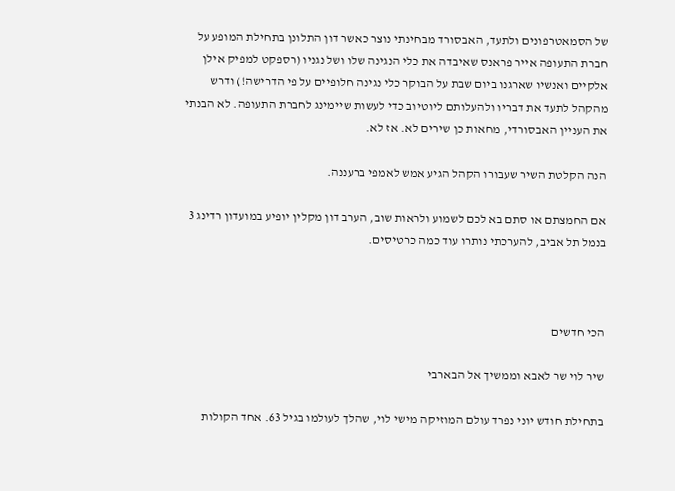של הסמאטרפונים ולתעד, האבסורד מבחינתי נוצר כאשר דון התלונן בתחילת המופע על חברת התעופה אייר פראנס שאיבדה את כלי הנגינה שלו ושל נגניו (רספקט למפיק אילן אלקיים ואנשיו שארגנו ביום שבת על הבוקר כלי נגינה חלופיים על פי הדרישה!) ודרש מהקהל לתעד את דבריו ולהעלותם ליוטיוב כדי לעשות שיימינג לחברת התעופה. לא הבנתי את העניין האבסורדי, מחאות כן שירים לא. אז לא.

הנה הקלטת השיר שעבורו הקהל הגיע אמש לאמפי ברעננה.

אם החמצתם או סתם בא לכם לשמוע ולראות שוב, הערב דון מקלין יופיע במועדון רדינג 3 בנמל תל אביב, להערכתי נותרו עוד כמה כרטיסים.



הכי חדשים

שיר לוי שר לאבא וממשיך אל הבארבי

בתחילת חודש יוני נפרד עולם המוזיקה מישי לוי, שהלך לעולמו בגיל 63. אחד הקולות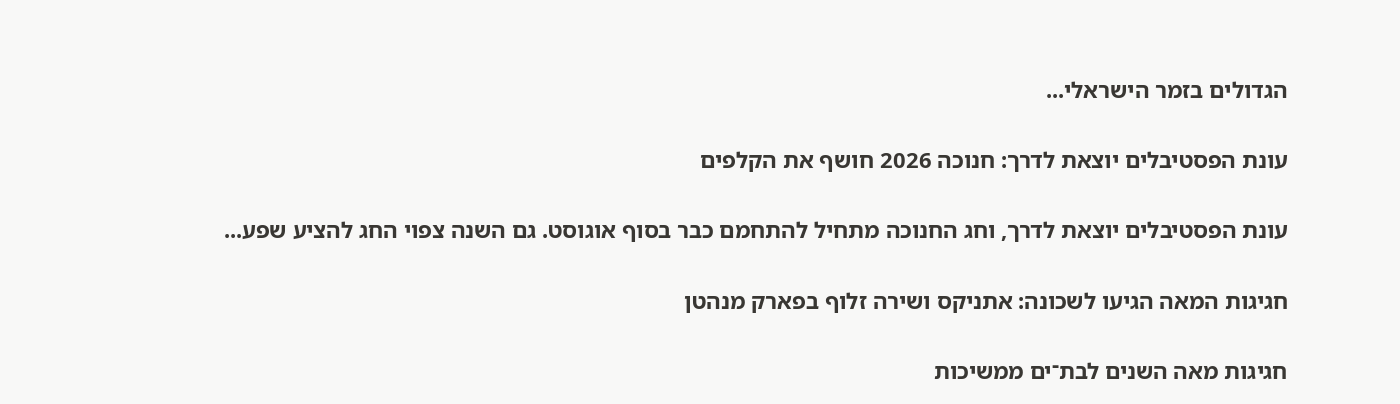הגדולים בזמר הישראלי...

עונת הפסטיבלים יוצאת לדרך: חנוכה 2026 חושף את הקלפים

עונת הפסטיבלים יוצאת לדרך, וחג החנוכה מתחיל להתחמם כבר בסוף אוגוסט. גם השנה צפוי החג להציע שפע...

חגיגות המאה הגיעו לשכונה: אתניקס ושירה זלוף בפארק מנהטן

חגיגות מאה השנים לבת־ים ממשיכות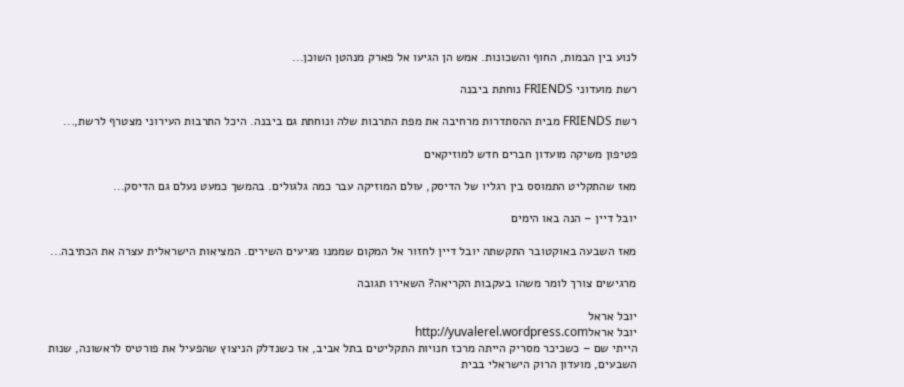לנוע בין הבמות, החוף והשכונות. אמש הן הגיעו אל פארק מנהטן השוכן...

רשת מועדוני FRIENDS נוחתת ביבנה

רשת FRIENDS מבית ההסתדרות מרחיבה את מפת התרבות שלה ונוחתת גם ביבנה. היכל התרבות העירוני מצטרף לרשת,...

פטיפון משיקה מועדון חברים חדש למוזיקאים

מאז שהתקליט התמוסס בין רגליו של הדיסק, עולם המוזיקה עבר כמה גלגולים. בהמשך כמעט נעלם גם הדיסק...

יובל דיין – הנה באו הימים

מאז השבעה באוקטובר התקשתה יובל דיין לחזור אל המקום שממנו מגיעים השירים. המציאות הישראלית עצרה את הכתיבה...

מרגישים צורך לומר משהו בעקבות הקריאה? השאירו תגובה

יובל אראל
יובל אראלhttp://yuvalerel.wordpress.com
הייתי שם – כשכיכר מסריק הייתה מרכז חנויות התקליטים בתל אביב, אז כשנדלק הניצוץ שהפעיל את פורטיס לראשונה, שנות השבעים, מועדון הרוק הישראלי בבית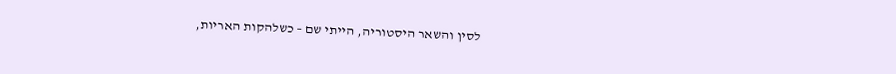לסין והשאר היסטוריה, הייתי שם – כשלהקות האריות,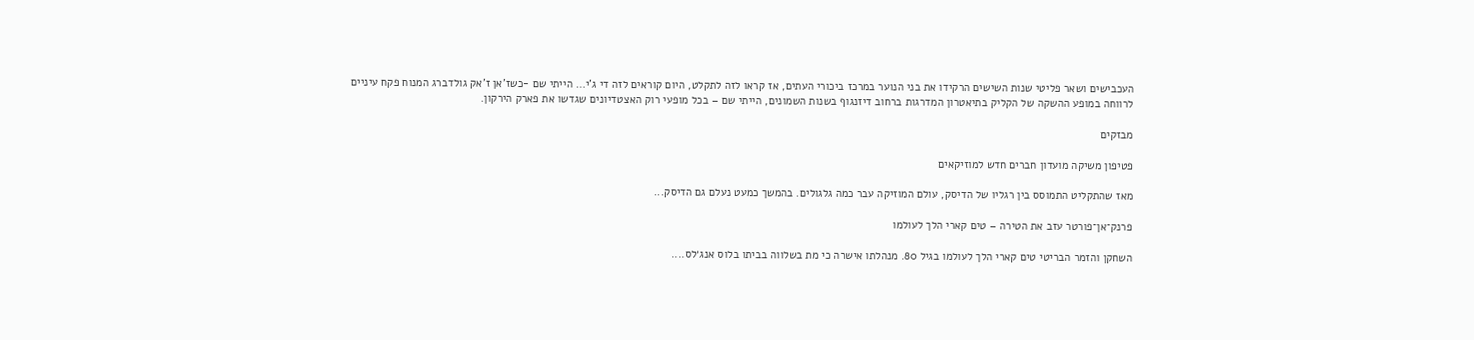העכבישים ושאר פליטי שנות השישים הרקידו את בני הנוער במרכז ביכורי העתים, אז קראו לזה לתקלט, היום קוראים לזה די ג'י… הייתי שם -כשז'אן ז'אק גולדברג המנוח פקח עיניים לרווחה במופע ההשקה של הקליק בתיאטרון המדרגות ברחוב דיזנגוף בשנות השמונים, הייתי שם – בכל מופעי רוק האצטדיונים שגדשו את פארק הירקון.

מבזקים

פטיפון משיקה מועדון חברים חדש למוזיקאים

מאז שהתקליט התמוסס בין רגליו של הדיסק, עולם המוזיקה עבר כמה גלגולים. בהמשך כמעט נעלם גם הדיסק...

פרנק־אן־פורטר עזב את הטירה – טים קארי הלך לעולמו

השחקן והזמר הבריטי טים קארי הלך לעולמו בגיל 80. מנהלתו אישרה כי מת בשלווה בביתו בלוס אנג׳לס....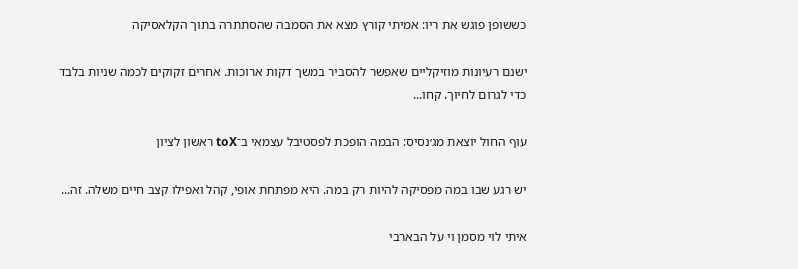כששופן פוגש את ריו: אמיתי קורץ מצא את הסמבה שהסתתרה בתוך הקלאסיקה

ישנם רעיונות מוזיקליים שאפשר להסביר במשך דקות ארוכות. אחרים זקוקים לכמה שניות בלבד כדי לגרום לחיוך. קחו...

עוף החול יוצאת מג׳נסיס: הבמה הופכת לפסטיבל עצמאי ב־toX ראשון לציון

יש רגע שבו במה מפסיקה להיות רק במה. היא מפתחת אופי, קהל ואפילו קצב חיים משלה. זה...

איתי לוי מסמן וי על הבארבי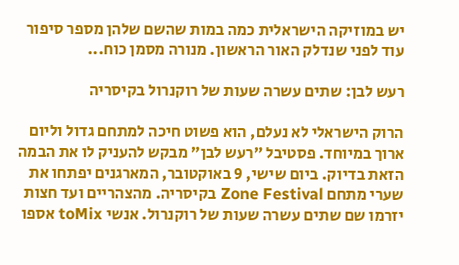יש במוזיקה הישראלית כמה במות שהשם שלהן מספר סיפור עוד לפני שנדלק האור הראשון. מנורה מסמן כוח...

רעש לבן: שתים עשרה שעות של רוקנרול בקיסריה

הרוק הישראלי לא נעלם, הוא פשוט חיכה למתחם גדול וליום ארוך במיוחד. פסטיבל ״רעש לבן״ מבקש להעניק לו את הבמה הזאת בדיוק. ביום שישי, 9 באוקטובר, המארגנים יפתחו את שערי מתחם Zone Festival בקיסריה. מהצהריים ועד חצות יזרמו שם שתים עשרה שעות של רוקנרול. אנשי toMix אספו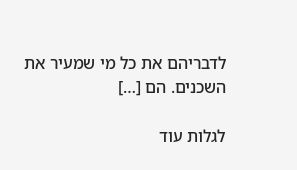לדבריהם את כל מי שמעיר את השכנים. הם […]

לגלות עוד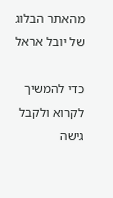מהאתר הבלוג של יובל אראל

כדי להמשיך לקרוא ולקבל גישה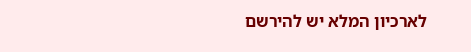לארכיון המלא יש להירשם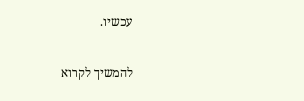עכשיו.

להמשיך לקרוא